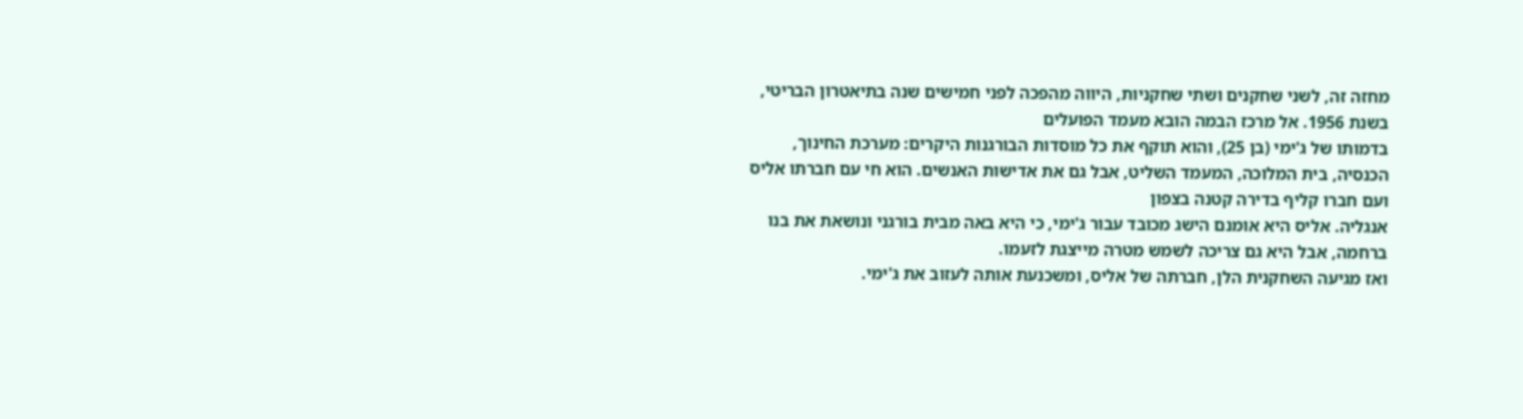מחזה זה, לשני שחקנים ושתי שחקניות, היווה מהפכה לפני חמישים שנה בתיאטרון הבריטי, בשנת 1956. אל מרכז הבמה הובא מעמד הפועלים
בדמותו של ג'ימי (בן 25), והוא תוקף את כל מוסדות הבורגנות היקרים: מערכת החינוך, הכנסיה, בית המלוכה, המעמד השליט, אבל גם את אדישות האנשים. הוא חי עם חברתו אליס ועם חברו קליף בדירה קטנה בצפון
אנגליה. אליס היא אומנם הישג מכובד עבור ג'ימי, כי היא באה מבית בורגני ונושאת את בנו ברחמה, אבל היא גם צריכה לשמש מטרה מייצגת לזעמו.
ואז מגיעה השחקנית הלן, חברתה של אליס, ומשכנעת אותה לעזוב את ג'ימי.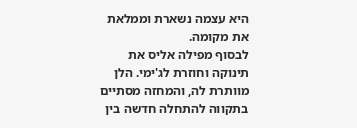היא עצמה נשארת וממלאת את מקומה.
לבסוף מפילה אליס את תינוקה וחוזרת לג'ימי. הלן מוותרת לה, והמחזה מסתיים בתקווה להתחלה חדשה בין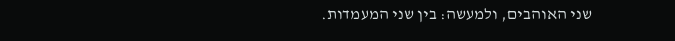שני האוהבים, ולמעשה: בין שני המעמדות.